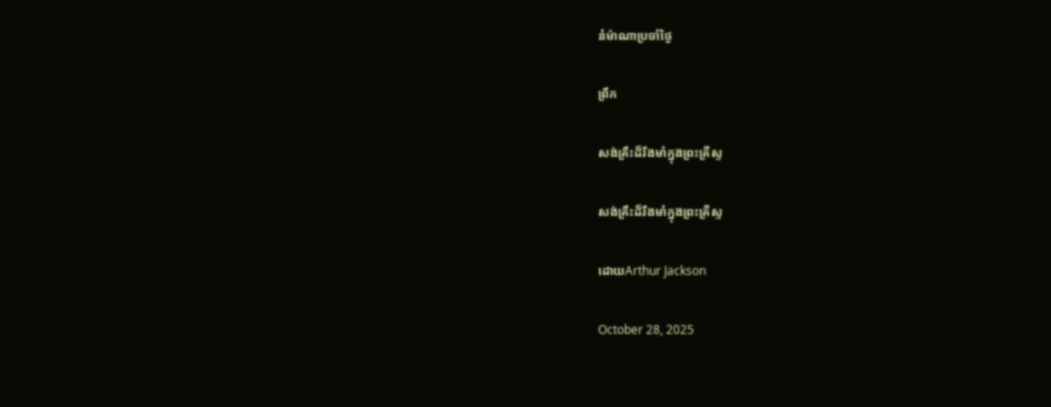នំម៉ាណាប្រចាំថ្ងៃ

ព្រឹក

សង់គ្រឹះដ៏រឹងមាំក្នុងព្រះគ្រីស្ទ

សង់គ្រឹះដ៏រឹងមាំក្នុងព្រះគ្រីស្ទ

ដោយArthur Jackson

October 28, 2025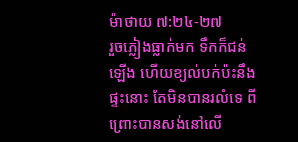ម៉ាថាយ ៧:២៤-២៧
រួចភ្លៀងធ្លាក់មក ទឹកក៏ជន់ឡើង ហើយខ្យល់បក់ប៉ះនឹងផ្ទះនោះ តែមិនបានរលំទេ ពីព្រោះបានសង់នៅលើ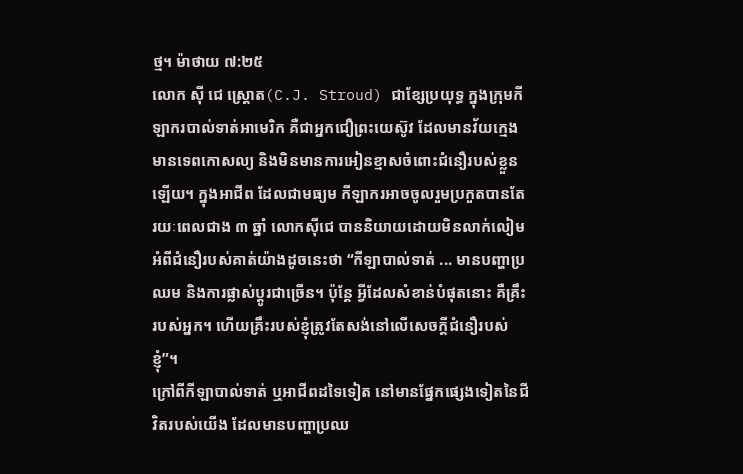ថ្ម។ ម៉ាថាយ ៧:២៥
លោក ស៊ី ជេ ស្ត្រោត(C.J. Stroud) ជាខ្សែប្រយុទ្ធ ក្នុងក្រុមកីឡាករបាល់ទាត់អាមេរិក គឺជាអ្នកជឿព្រះយេស៊ូវ ដែលមានវ័យក្មេង មានទេពកោសល្យ និងមិនមានការអៀនខ្មាសចំពោះជំនឿរបស់ខ្លួនឡើយ។ ក្នុងអាជីព ដែលជាមធ្យម កីឡាករអាចចូលរួមប្រកួតបានតែរយៈពេលជាង ៣ ឆ្នាំ លោកស៊ីជេ បាននិយាយដោយមិនលាក់លៀម អំពីជំនឿរបស់គាត់យ៉ាងដូចនេះថា “កីឡាបាល់ទាត់ ... មានបញ្ហាប្រឈម និងការផ្លាស់ប្តូរជាច្រើន។ ប៉ុន្តែ អ្វីដែលសំខាន់បំផុតនោះ គឺគ្រឹះរបស់អ្នក។ ហើយគ្រឹះរបស់ខ្ញុំត្រូវតែសង់នៅលើសេចក្តីជំនឿរបស់ខ្ញុំ”។
ក្រៅពីកីឡាបាល់ទាត់ ឬអាជីពដទៃទៀត នៅមានផ្នែកផ្សេងទៀតនៃជីវិតរបស់យើង ដែលមានបញ្ហាប្រឈ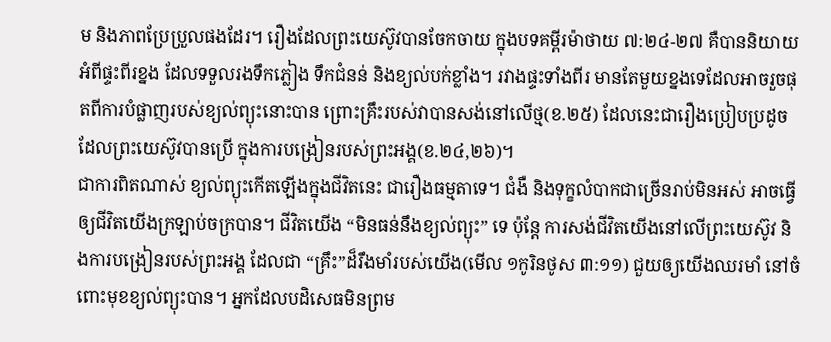ម និងភាពប្រែប្រួលផងដែរ។ រឿងដែលព្រះយេស៊ូវបានចែកចាយ ក្នុងបទគម្ពីរម៉ាថាយ ៧:២៤-២៧ គឺបាននិយាយអំពីផ្ទះពីរខ្នង ដែលទទួលរងទឹកភ្លៀង ទឹកជំនន់ និងខ្យល់បក់ខ្លាំង។ រវាងផ្ទះទាំងពីរ មានតែមួយខ្នងទេដែលអាចរួចផុតពីការបំផ្លាញរបស់ខ្យល់ព្យុះនោះបាន ព្រោះគ្រឹះរបស់វាបានសង់នៅលើថ្ម(ខ.២៥) ដែលនេះជារឿងប្រៀបប្រដូចដែលព្រះយេស៊ូវបានប្រើ ក្នុងការបង្រៀនរបស់ព្រះអង្គ(ខ.២៤,២៦)។
ជាការពិតណាស់ ខ្យល់ព្យុះកើតឡើងក្នុងជីវិតនេះ ជារឿងធម្មតាទេ។ ជំងឺ និងទុក្ខលំបាកជាច្រើនរាប់មិនអស់ អាចធ្វើឲ្យជីវិតយើងក្រឡាប់ចក្របាន។ ជីវិតយើង “មិនធន់នឹងខ្យល់ព្យុះ” ទេ ប៉ុន្តែ ការសង់ជីវិតយើងនៅលើព្រះយេស៊ូវ និងការបង្រៀនរបស់ព្រះអង្គ ដែលជា “គ្រឹះ”ដ៏រឹងមាំរបស់យើង(មើល ១កូរិនថូស ៣:១១) ជួយឲ្យយើងឈរមាំ នៅចំពោះមុខខ្យល់ព្យុះបាន។ អ្នកដែលបដិសេធមិនព្រម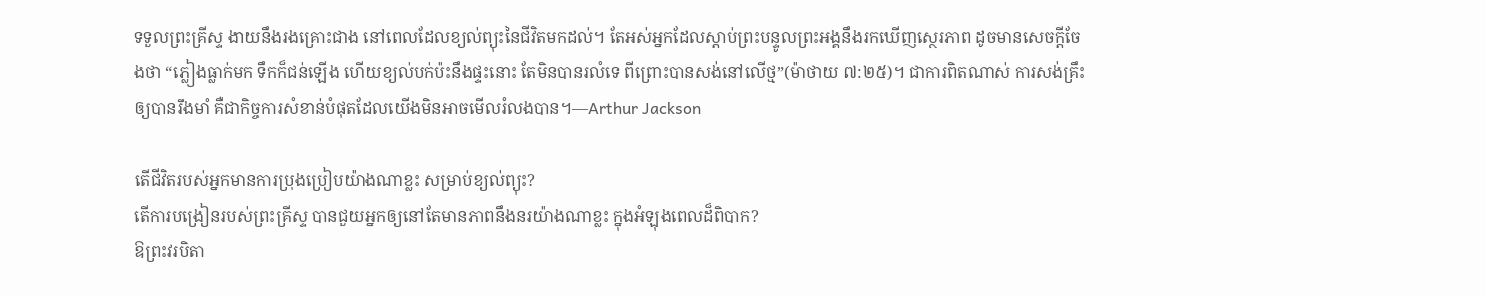ទទួលព្រះគ្រីស្ទ ងាយនឹងរងគ្រោះជាង នៅពេលដែលខ្យល់ព្យុះនៃជីវិតមកដល់។ តែអស់អ្នកដែលស្តាប់ព្រះបន្ទូលព្រះអង្គនឹងរកឃើញស្ថេរភាព ដូចមានសេចក្តីចែងថា “ភ្លៀងធ្លាក់មក ទឹកក៏ជន់ឡើង ហើយខ្យល់បក់ប៉ះនឹងផ្ទះនោះ តែមិនបានរលំទេ ពីព្រោះបានសង់នៅលើថ្ម”(ម៉ាថាយ ៧:២៥)។ ជាការពិតណាស់ ការសង់គ្រឹះឲ្យបានរឹងមាំ គឺជាកិច្ចការសំខាន់បំផុតដែលយើងមិនអាចមើលរំលងបាន។—Arthur Jackson

តើជីវិតរបស់អ្នកមានការប្រុងប្រៀបយ៉ាងណាខ្លះ សម្រាប់ខ្យល់ព្យុះ?
តើការបង្រៀនរបស់ព្រះគ្រីស្ទ បានជួយអ្នកឲ្យនៅតែមានភាពនឹងនរយ៉ាងណាខ្លះ ក្នុងអំឡុងពេលដ៏ពិបាក?
ឱព្រះវរបិតា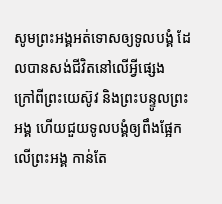សូមព្រះអង្គអត់ទោសឲ្យទូលបង្គំ ដែលបានសង់ជីវិតនៅលើអ្វីផ្សេង
ក្រៅពីព្រះយេស៊ូវ និងព្រះបន្ទូលព្រះអង្គ ហើយជួយទូលបង្គំឲ្យពឹងផ្អែកលើព្រះអង្គ កាន់តែ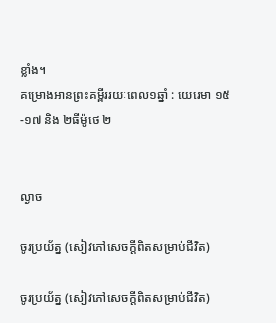ខ្លាំង។
គម្រោងអានព្រះគម្ពីររយៈពេល១ឆ្នាំ : យេរេមា ១៥-១៧ និង ២ធីម៉ូថេ ២


ល្ងាច

ចូរប្រយ័ត្ន (សៀវភៅសេចក្ដីពិតសម្រាប់ជីវិត)

ចូរប្រយ័ត្ន (សៀវភៅសេចក្ដីពិតសម្រាប់ជីវិត)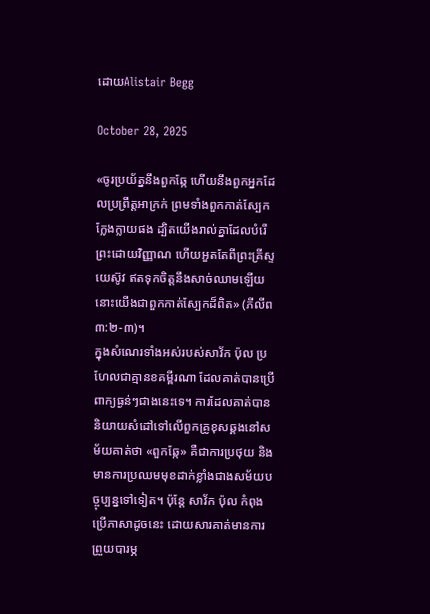ដោយAlistair Begg

October 28, 2025

«ចូរប្រយ័ត្ននឹងពួកឆ្កែ ហើយនឹងពួកអ្នកដែលប្រព្រឹត្តអាក្រក់ ព្រមទាំងពួកកាត់ស្បែកក្លែងក្លាយផង ដ្បិតយើងរាល់គ្នាដែលបំរើព្រះដោយវិញ្ញាណ ហើយអួតតែពីព្រះគ្រីស្ទយេស៊ូវ ឥតទុកចិត្តនឹងសាច់ឈាមឡើយ នោះយើងជាពួកកាត់ស្បែកដ៏ពិត» (ភីលីព ៣:២-៣)។
ក្នុងសំណេរទាំងអស់របស់សាវ័ក ប៉ុល ប្រហែលជាគ្មានខគម្ពីរណា ដែលគាត់បានប្រើពាក្យធ្ងន់ៗជាងនេះទេ។ ការដែលគាត់បាននិយាយសំដៅទៅលើពួកគ្រូខុសឆ្គងនៅសម័យគាត់ថា «ពួកឆ្កែ» គឺជាការប្រថុយ និងមានការប្រឈមមុខដាក់ខ្លាំងជាងសម័យបច្ចុប្បន្នទៅទៀត។ ប៉ុន្តែ សាវ័ក ប៉ុល កំពុងប្រើភាសាដូចនេះ ដោយសារគាត់មានការព្រួយបារម្ភ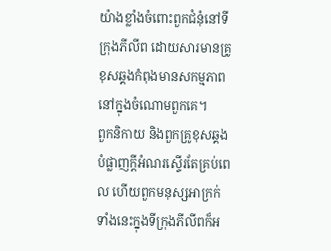យ៉ាងខ្លាំងចំពោះពួកជំនុំនៅទីក្រុងភីលីព ដោយសារមានគ្រូខុសឆ្គងកំពុងមានសកម្មភាពនៅក្នុងចំណោមពួកគេ។
ពួកនិកាយ និងពួកគ្រូខុសឆ្គង បំផ្លាញក្តីអំណរស្ទើរតែគ្រប់ពេល ហើយពួកមនុស្សអាក្រក់ទាំងនេះក្នុងទីក្រុងភីលីពក៏អ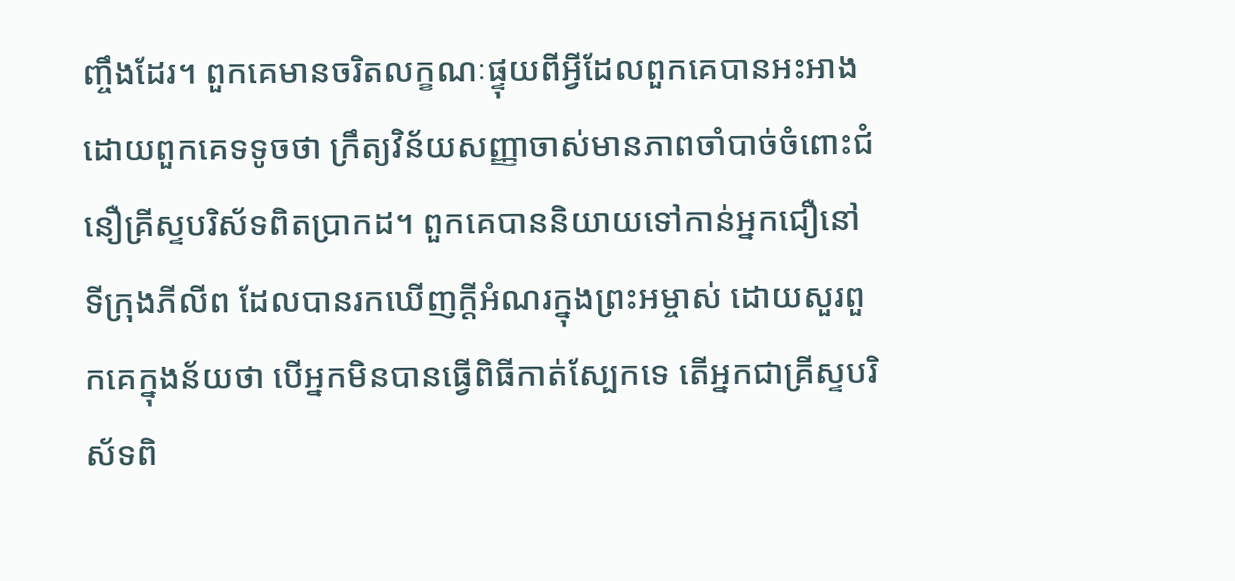ញ្ចឹងដែរ។ ពួកគេមានចរិតលក្ខណៈផ្ទុយពីអ្វីដែលពួកគេបានអះអាង ដោយពួកគេទទូចថា ក្រឹត្យវិន័យសញ្ញាចាស់មានភាពចាំបាច់ចំពោះជំនឿគ្រីស្ទបរិស័ទពិតប្រាកដ។ ពួកគេបាននិយាយទៅកាន់អ្នកជឿនៅទីក្រុងភីលីព ដែលបានរកឃើញក្តីអំណរក្នុងព្រះអម្ចាស់ ដោយសួរពួកគេក្នុងន័យថា បើអ្នកមិនបានធ្វើពិធីកាត់ស្បែកទេ តើអ្នកជាគ្រីស្ទបរិស័ទពិ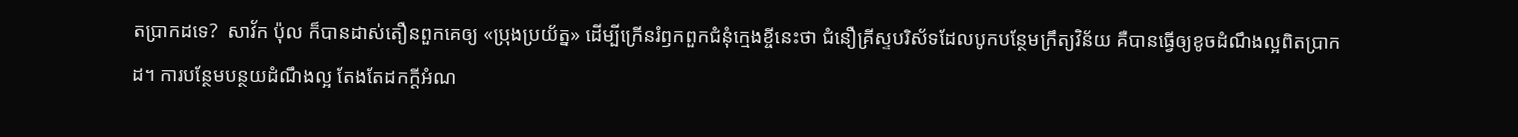តប្រាកដទេ?  សាវ័ក ប៉ុល ក៏បានដាស់តឿនពួកគេឲ្យ «ប្រុងប្រយ័ត្ន» ដើម្បីក្រើនរំឭកពួកជំនុំក្មេងខ្ចីនេះថា ជំនឿគ្រីស្ទបរិស័ទដែលបូកបន្ថែមក្រឹត្យវិន័យ គឺបានធ្វើឲ្យខូចដំណឹងល្អពិតប្រាកដ។ ការបន្ថែមបន្ថយដំណឹងល្អ តែងតែដកក្តីអំណ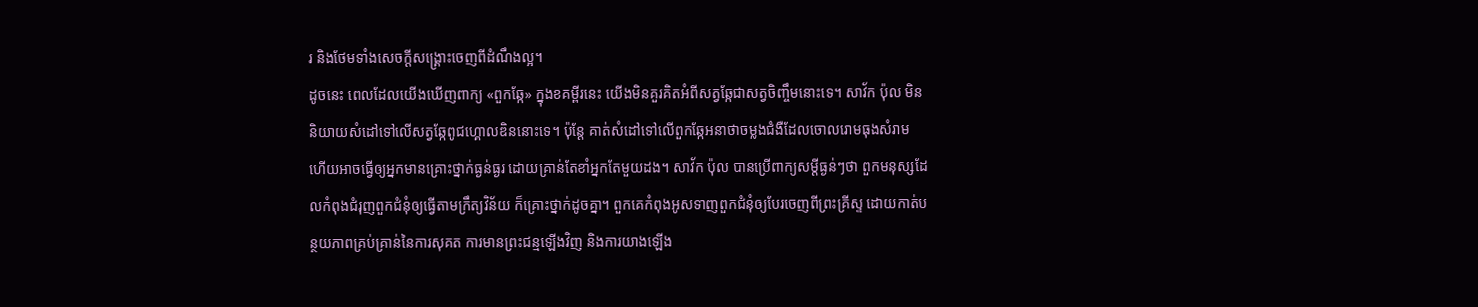រ និងថែមទាំងសេចក្តីសង្គ្រោះចេញពីដំណឹងល្អ។
ដូចនេះ ពេលដែលយើងឃើញពាក្យ «ពួកឆ្កែ» ក្នុងខគម្ពីរនេះ យើងមិនគួរគិតអំពីសត្វឆ្កែជាសត្វចិញ្ចឹមនោះទេ។ សាវ័ក ប៉ុល មិននិយាយសំដៅទៅលើសត្វឆ្កែពូជហ្គោលឌិននោះទេ។ ប៉ុន្តែ គាត់សំដៅទៅលើពួកឆ្កែអនាថាចម្លងជំងឺដែលចោលរោមធុងសំរាម ហើយអាចធ្វើឲ្យអ្នកមានគ្រោះថ្នាក់ធ្ងន់ធ្ងរ ដោយគ្រាន់តែខាំអ្នកតែមួយដង។ សាវ័ក ប៉ុល បានប្រើពាក្យសម្ដីធ្ងន់ៗថា ពួកមនុស្សដែលកំពុងជំរុញពួកជំនុំឲ្យធ្វើតាមក្រឹត្យវិន័យ ក៏គ្រោះថ្នាក់ដូចគ្នា។ ពួកគេកំពុងអូសទាញពួកជំនុំឲ្យបែរចេញពីព្រះគ្រីស្ទ ដោយកាត់បន្ថយភាពគ្រប់គ្រាន់នៃការសុគត ការមានព្រះជន្មឡើងវិញ និងការយាងឡើង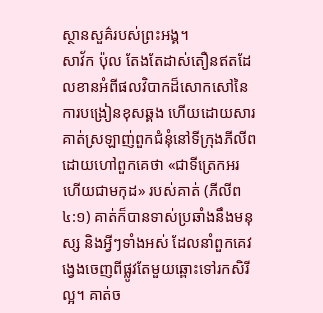ស្ថានសួគ៌របស់ព្រះអង្គ។
សាវ័ក ប៉ុល តែងតែដាស់តឿនឥតដែលខានអំពីផលវិបាកដ៏សោកសៅនៃការបង្រៀនខុសឆ្គង ហើយដោយសារគាត់ស្រឡាញ់ពួកជំនុំនៅទីក្រុងភីលីព ដោយហៅពួកគេថា «ជាទីត្រេកអរ ហើយជាមកុដ» របស់គាត់ (ភីលីព ៤:១) គាត់ក៏បានទាស់ប្រឆាំងនឹងមនុស្ស និងអ្វីៗទាំងអស់ ដែលនាំពួកគេវង្វេងចេញពីផ្លូវតែមួយឆ្ពោះទៅរកសិរីល្អ។ គាត់ច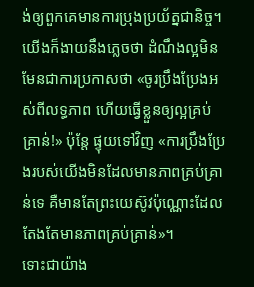ង់ឲ្យពួកគេមានការប្រុងប្រយ័ត្នជានិច្ច។
យើងក៏ងាយនឹងភ្លេចថា ដំណឹងល្អមិនមែនជាការប្រកាសថា «ចូរប្រឹងប្រែងអស់ពីលទ្ធភាព ហើយធ្វើខ្លួនឲ្យល្អគ្រប់គ្រាន់!» ប៉ុន្តែ ផ្ទុយទៅវិញ «ការប្រឹងប្រែងរបស់យើងមិនដែលមានភាពគ្រប់គ្រាន់ទេ គឺមានតែព្រះយេស៊ូវប៉ុណ្ណោះដែលតែងតែមានភាពគ្រប់គ្រាន់»។
ទោះជាយ៉ាង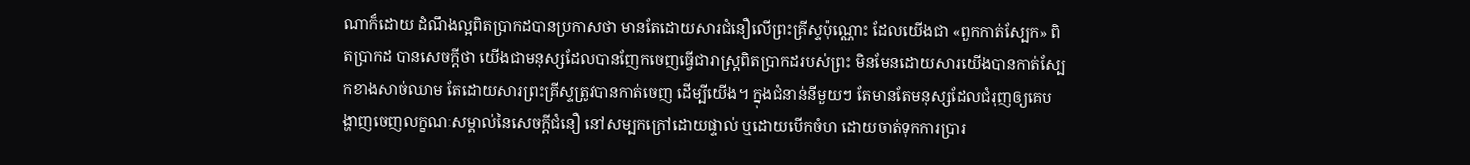ណាក៏ដោយ ដំណឹងល្អពិតប្រាកដបានប្រកាសថា មានតែដោយសារជំនឿលើព្រះគ្រីស្ទប៉ុណ្ណោះ ដែលយើងជា «ពួកកាត់ស្បែក» ពិតប្រាកដ បានសេចក្តីថា យើងជាមនុស្សដែលបានញែកចេញធ្វើជារាស្ត្រពិតប្រាកដរបស់ព្រះ មិនមែនដោយសារយើងបានកាត់ស្បែកខាងសាច់ឈាម តែដោយសារព្រះគ្រីស្ទត្រូវបានកាត់ចេញ ដើម្បីយើង។ ក្នុងជំនាន់នីមួយៗ តែមានតែមនុស្សដែលជំរុញឲ្យគេបង្ហាញចេញលក្ខណៈសម្គាល់នៃសេចក្តីជំនឿ នៅសម្បកក្រៅដោយផ្ទាល់ ឬដោយបើកចំហ ដោយចាត់ទុកការប្រារ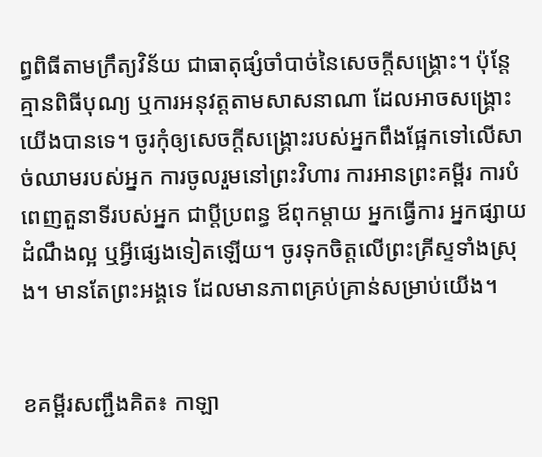ព្ធពិធីតាមក្រឹត្យវិន័យ ជាធាតុផ្សំចាំបាច់នៃសេចក្តីសង្គ្រោះ។ ប៉ុន្តែ គ្មានពិធីបុណ្យ ឬការអនុវត្តតាមសាសនាណា ដែលអាចសង្គ្រោះយើងបានទេ។ ចូរកុំឲ្យសេចក្តីសង្គ្រោះរបស់អ្នកពឹងផ្អែកទៅលើសាច់ឈាមរបស់អ្នក ការចូលរួមនៅព្រះវិហារ ការអានព្រះគម្ពីរ ការបំពេញតួនាទីរបស់អ្នក ជាប្ដីប្រពន្ធ ឪពុកម្តាយ អ្នកធ្វើការ អ្នកផ្សាយដំណឹងល្អ ឬអ្វីផ្សេងទៀតឡើយ។ ចូរទុកចិត្តលើព្រះគ្រីស្ទទាំងស្រុង។ មានតែព្រះអង្គទេ ដែលមានភាពគ្រប់គ្រាន់សម្រាប់យើង។


ខគម្ពីរសញ្ជឹងគិត៖ កាឡា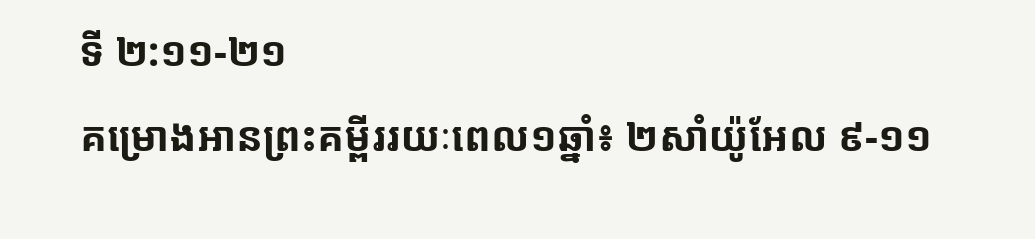ទី ២:១១-២១
គម្រោងអានព្រះគម្ពីររយៈពេល១ឆ្នាំ៖ ២សាំយ៉ូអែល ៩-១១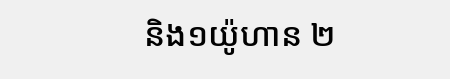និង១យ៉ូហាន ២